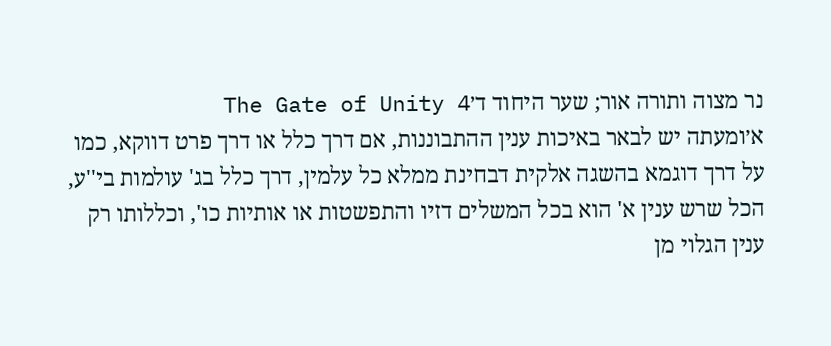נר מצוה ותורה אור; שער היחוד ד׳The Gate of Unity 4
א׳ומעתה יש לבאר באיכות ענין ההתבוננות, אם דרך כלל או דרך פרט דווקא, כמו על דרך דוגמא בהשגה אלקית דבחינת ממלא כל עלמין, דרך כלל בג' עולמות בי''ע, הכל שרש ענין א' הוא בכל המשלים דזיו והתפשטות או אותיות כו', וכללותו רק ענין הגלוי מן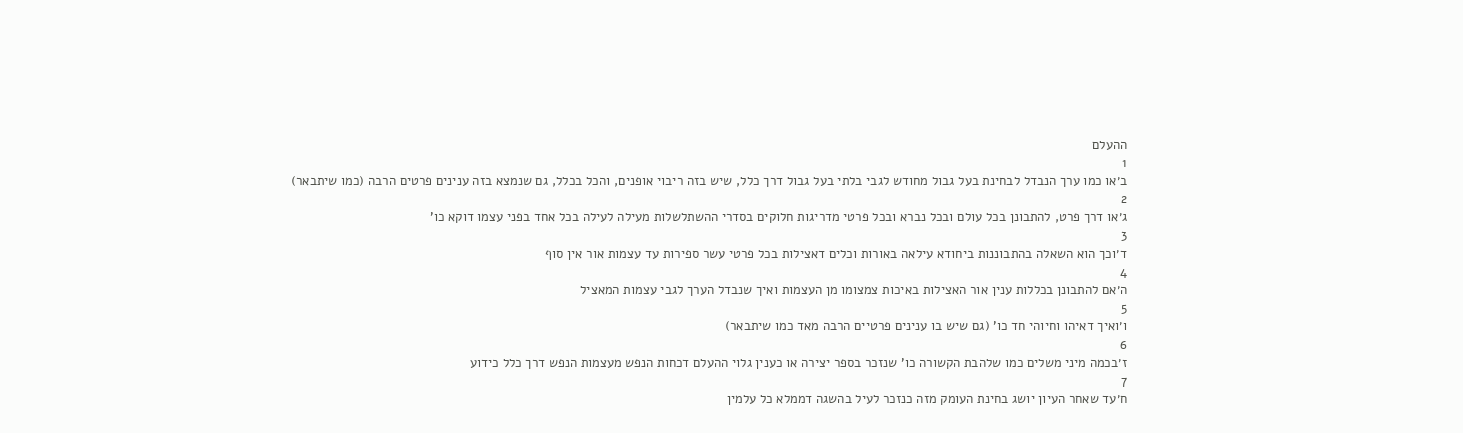ההעלם
1
ב׳או כמו ערך הנבדל לבחינת בעל גבול מחודש לגבי בלתי בעל גבול דרך כלל, שיש בזה ריבוי אופנים, והכל בכלל, גם שנמצא בזה ענינים פרטים הרבה (כמו שיתבאר)
2
ג׳או דרך פרט, להתבונן בכל עולם ובכל נברא ובכל פרטי מדריגות חלוקים בסדרי ההשתלשלות מעילה לעילה בכל אחד בפני עצמו דוקא כו'
3
ד׳וכך הוא השאלה בהתבוננות ביחודא עילאה באורות וכלים דאצילות בכל פרטי עשר ספירות עד עצמות אור אין סוף
4
ה׳אם להתבונן בכללות ענין אור האצילות באיכות צמצומו מן העצמות ואיך שנבדל הערך לגבי עצמות המאציל
5
ו׳ואיך דאיהו וחיוהי חד כו' (גם שיש בו ענינים פרטיים הרבה מאד כמו שיתבאר)
6
ז׳בכמה מיני משלים כמו שלהבת הקשורה כו' שנזכר בספר יצירה או כענין גלוי ההעלם דכחות הנפש מעצמות הנפש דרך כלל כידוע
7
ח׳עד שאחר העיון יושג בחינת העומק מזה כנזכר לעיל בהשגה דממלא כל עלמין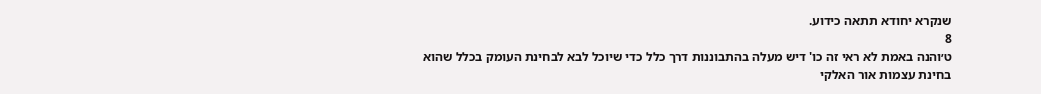שנקרא יחודא תתאה כידוע.
8
ט׳והנה באמת לא ראי זה כו' דיש מעלה בהתבוננות דרך כלל כדי שיוכל לבא לבחינת העומק בכלל שהוא בחינת עצמות אור האלקי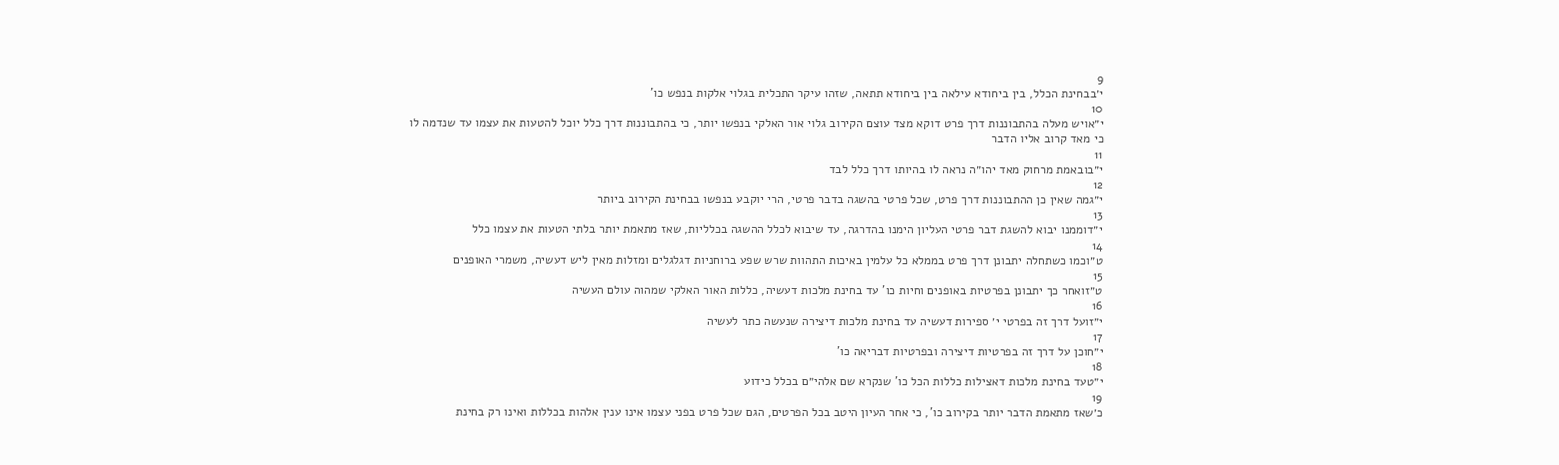9
י׳בבחינת הכלל, בין ביחודא עילאה בין ביחודא תתאה, שזהו עיקר התכלית בגלוי אלקות בנפש כו'
10
י״אויש מעלה בהתבוננות דרך פרט דוקא מצד עוצם הקירוב גלוי אור האלקי בנפשו יותר, כי בהתבוננות דרך כלל יוכל להטעות את עצמו עד שנדמה לו כי מאד קרוב אליו הדבר
11
י״בובאמת מרחוק מאד יהו״ה נראה לו בהיותו דרך כלל לבד
12
י״גמה שאין כן ההתבוננות דרך פרט, שכל פרטי בהשגה בדבר פרטי, הרי יוקבע בנפשו בבחינת הקירוב ביותר
13
י״דוממנו יבוא להשגת דבר פרטי העליון הימנו בהדרגה, עד שיבוא לכלל ההשגה בכלליות, שאז מתאמת יותר בלתי הטעות את עצמו כלל
14
ט״וכמו כשתחלה יתבונן דרך פרט בממלא כל עלמין באיכות התהוות שרש שפע ברוחניות דגלגלים ומזלות מאין ליש דעשיה, משמרי האופנים
15
ט״זואחר כך יתבונן בפרטיות באופנים וחיות כו' עד בחינת מלכות דעשיה, כללות האור האלקי שמהוה עולם העשיה
16
י״זועל דרך זה בפרטי י׳ ספירות דעשיה עד בחינת מלכות דיצירה שנעשה כתר לעשיה
17
י״חוכן על דרך זה בפרטיות דיצירה ובפרטיות דבריאה כו'
18
י״טעד בחינת מלכות דאצילות כללות הכל כו' שנקרא שם אלהי״ם בכלל כידוע
19
כ׳שאז מתאמת הדבר יותר בקירוב כו', כי אחר העיון היטב בכל הפרטים, הגם שכל פרט בפני עצמו אינו ענין אלהות בכללות ואינו רק בחינת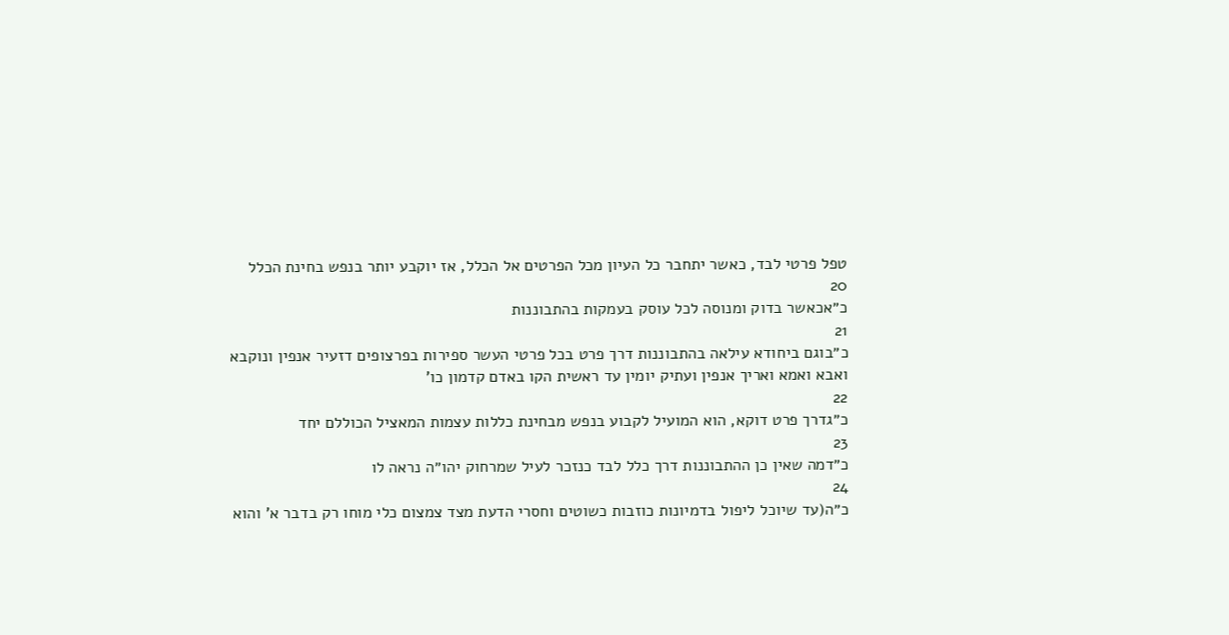טפל פרטי לבד, כאשר יתחבר כל העיון מכל הפרטים אל הכלל, אז יוקבע יותר בנפש בחינת הכלל
20
כ״אכאשר בדוק ומנוסה לכל עוסק בעמקות בהתבוננות
21
כ״בוגם ביחודא עילאה בהתבוננות דרך פרט בכל פרטי העשר ספירות בפרצופים דזעיר אנפין ונוקבא ואבא ואמא ואריך אנפין ועתיק יומין עד ראשית הקו באדם קדמון כו'
22
כ״גדרך פרט דוקא, הוא המועיל לקבוע בנפש מבחינת כללות עצמות המאציל הכוללם יחד
23
כ״דמה שאין כן ההתבוננות דרך כלל לבד כנזכר לעיל שמרחוק יהו״ה נראה לו
24
כ״ה(עד שיוכל ליפול בדמיונות כוזבות כשוטים וחסרי הדעת מצד צמצום כלי מוחו רק בדבר א' והוא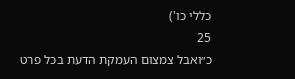כללי כו')
25
כ״ואבל צמצום העמקת הדעת בכל פרט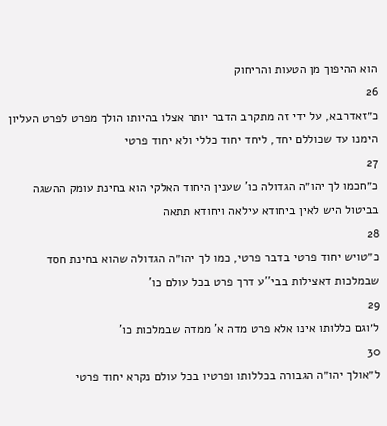הוא ההיפוך מן הטעות והריחוק
26
כ״זאדרבא, על ידי זה מתקרב הדבר יותר אצלו בהיותו הולך מפרט לפרט העליון הימנו עד שכוללם יחד, ליחד יחוד כללי ולא יחוד פרטי
27
כ״חכמו לך יהו״ה הגדולה כו' שענין היחוד האלקי הוא בחינת עומק ההשגה בביטול היש לאין ביחודא עילאה ויחודא תתאה
28
כ״טויש יחוד פרטי בדבר פרטי, כמו לך יהו״ה הגדולה שהוא בחינת חסד שבמלכות דאצילות בבי''ע דרך פרט בכל עולם כו'
29
ל׳וגם כללותו אינו אלא פרט מדה א' ממדה שבמלכות כו'
30
ל״אולך יהו״ה הגבורה בכללותו ופרטיו בכל עולם נקרא יחוד פרטי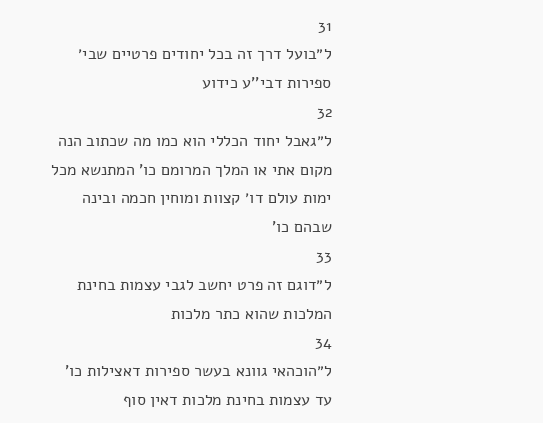31
ל״בועל דרך זה בכל יחודים פרטיים שבי׳ ספירות דבי''ע כידוע
32
ל״גאבל יחוד הכללי הוא כמו מה שכתוב הנה מקום אתי או המלך המרומם כו' המתנשא מכל ימות עולם דו׳ קצוות ומוחין חכמה ובינה שבהם כו'
33
ל״דוגם זה פרט יחשב לגבי עצמות בחינת המלכות שהוא כתר מלכות
34
ל״הוכהאי גוונא בעשר ספירות דאצילות כו' עד עצמות בחינת מלכות דאין סוף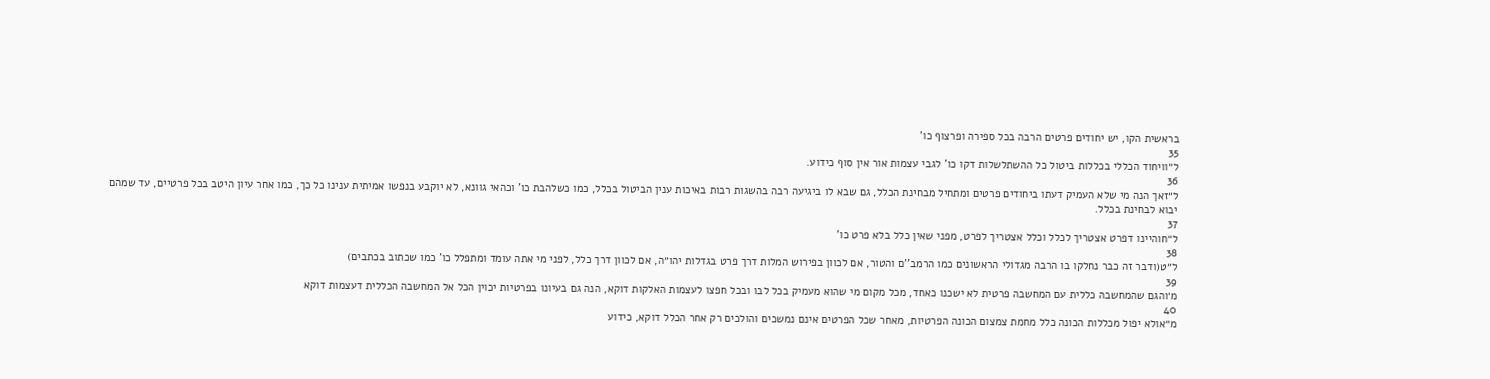בראשית הקו, יש יחודים פרטים הרבה בכל ספירה ופרצוף כו'
35
ל״וויחוד הכללי בכללות ביטול כל ההשתלשלות דקו כו' לגבי עצמות אור אין סוף כידוע.
36
ל״זאך הנה מי שלא העמיק דעתו ביחודים פרטים ומתחיל מבחינת הכלל, גם שבא לו ביגיעה רבה בהשגות רבות באיכות ענין הביטול בכלל, כמו כשלהבת כו' וכהאי גוונא, לא יוקבע בנפשו אמיתית ענינו כל כך, כמו אחר עיון היטב בכל פרטיים, עד שמהם יבוא לבחינת בכלל.
37
ל״חוהיינו דפרט אצטריך לכלל וכלל אצטריך לפרט, מפני שאין כלל בלא פרט כו'
38
ל״ט(ודבר זה כבר נחלקו בו הרבה מגדולי הראשונים כמו הרמב''ם והטור, אם לכוון בפירוש המלות דרך פרט בגדלות יהו״ה, אם לכוון דרך כלל, לפני מי אתה עומד ומתפלל כו' כמו שכתוב בכתבים)
39
מ׳והגם שהמחשבה כללית עם המחשבה פרטית לא ישכנו כאחד, מכל מקום מי שהוא מעמיק בכל לבו ובכל חפצו לעצמות האלקות דוקא, הנה גם בעיונו בפרטיות יכוין הכל אל המחשבה הכללית דעצמות דוקא
40
מ״אולא יפול מכללות הכונה כלל מחמת צמצום הכונה הפרטיות, מאחר שכל הפרטים אינם נמשכים והולכים רק אחר הכלל דוקא, כידוע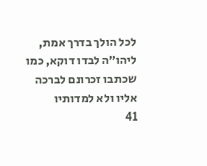לכל הולך בדרך אמת, ליהו״ה לבדו דוקא, כמו שכתבו זכרונם לברכה אליו ולא למדותיו
41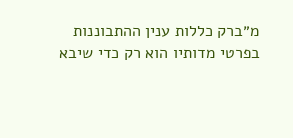מ״ברק כללות ענין ההתבוננות בפרטי מדותיו הוא רק כדי שיבא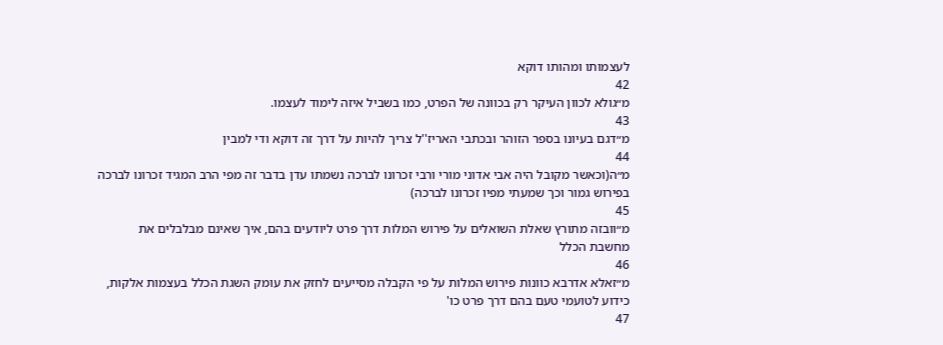לעצמותו ומהותו דוקא
42
מ״גולא לכוון העיקר רק בכוונה של הפרט, כמו בשביל איזה לימוד לעצמו.
43
מ״דגם בעיונו בספר הזוהר ובכתבי האריז''ל צריך להיות על דרך זה דוקא ודי למבין
44
מ״ה(וכאשר מקובל היה אבי אדוני מורי ורבי זכרונו לברכה נשמתו עדן בדבר זה מפי הרב המגיד זכרונו לברכה בפירוש גמור וכך שמעתי מפיו זכרונו לברכה)
45
מ״וובזה מתורץ שאלת השואלים על פירוש המלות דרך פרט ליודעים בהם, איך שאינם מבלבלים את מחשבת הכלל
46
מ״זאלא אדרבא כוונות פירוש המלות על פי הקבלה מסייעים לחזק את עומק השגת הכלל בעצמות אלקות, כידוע לטועמי טעם בהם דרך פרט כו'
47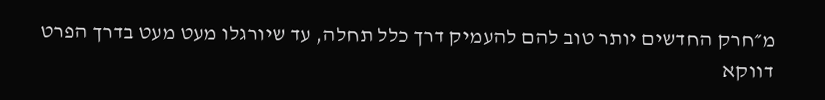מ״חרק החדשים יותר טוב להם להעמיק דרך כלל תחלה, עד שיורגלו מעט מעט בדרך הפרט דווקא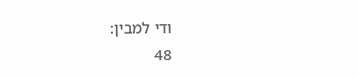ודי למבין:
48